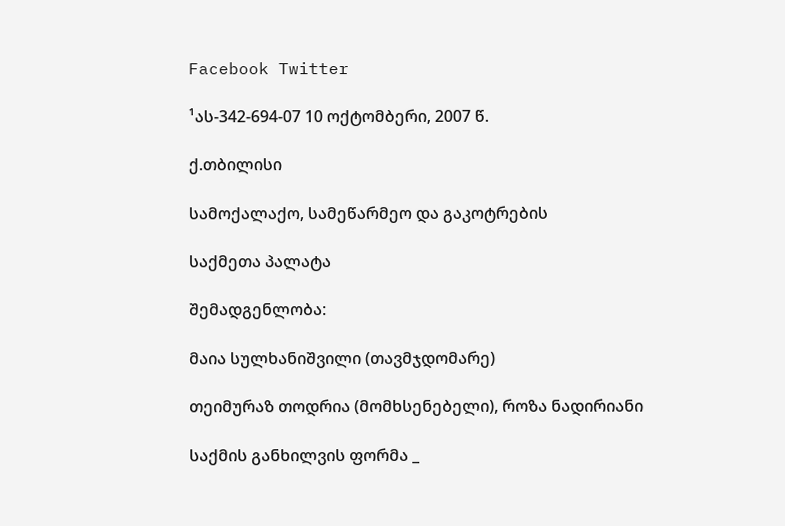Facebook Twitter

¹ას-342-694-07 10 ოქტომბერი, 2007 წ.

ქ.თბილისი

სამოქალაქო, სამეწარმეო და გაკოტრების

საქმეთა პალატა

შემადგენლობა:

მაია სულხანიშვილი (თავმჯდომარე)

თეიმურაზ თოდრია (მომხსენებელი), როზა ნადირიანი

საქმის განხილვის ფორმა _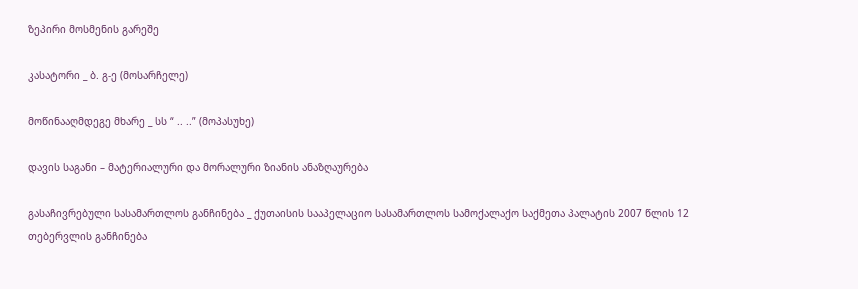ზეპირი მოსმენის გარეშე

კასატორი _ ბ. გ-ე (მოსარჩელე)

მოწინააღმდეგე მხარე _ სს “ .. ..” (მოპასუხე)

დავის საგანი – მატერიალური და მორალური ზიანის ანაზღაურება

გასაჩივრებული სასამართლოს განჩინება _ ქუთაისის სააპელაციო სასამართლოს სამოქალაქო საქმეთა პალატის 2007 წლის 12 თებერვლის განჩინება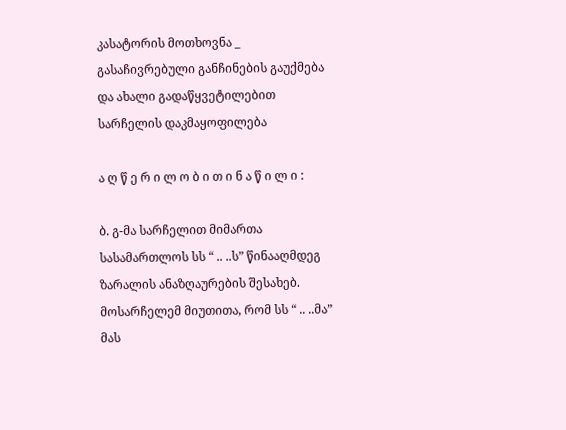კასატორის მოთხოვნა _ გასაჩივრებული განჩინების გაუქმება და ახალი გადაწყვეტილებით სარჩელის დაკმაყოფილება

ა ღ წ ე რ ი ლ ო ბ ი თ ი ნ ა წ ი ლ ი :

ბ. გ-მა სარჩელით მიმართა სასამართლოს სს “ .. ..ს” წინააღმდეგ ზარალის ანაზღაურების შესახებ. მოსარჩელემ მიუთითა, რომ სს “ .. ..მა” მას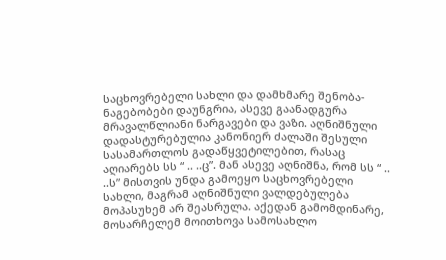საცხოვრებელი სახლი და დამხმარე შენობა-ნაგებობები დაუნგრია, ასევე გაანადგურა მრავალწლიანი ნარგავები და ვაზი. აღნიშნული დადასტურებულია კანონიერ ძალაში შესული სასამართლოს გადაწყვეტილებით, რასაც აღიარებს სს “ .. ..ც”. მან ასევე აღნიშნა, რომ სს “ .. ..ს” მისთვის უნდა გამოეყო საცხოვრებელი სახლი, მაგრამ აღნიშნული ვალდებულება მოპასუხემ არ შეასრულა. აქედან გამომდინარე, მოსარჩელემ მოითხოვა სამოსახლო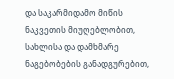და საკარმიდამო მიწის ნაკვეთის მიუღებლობით, სახლისა და დამხმარე ნაგებობების განადგურებით,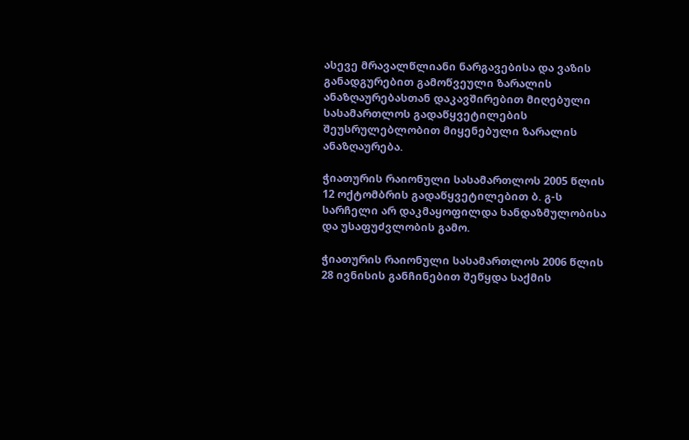ასევე მრავალწლიანი ნარგავებისა და ვაზის განადგურებით გამოწვეული ზარალის ანაზღაურებასთან დაკავშირებით მიღებული სასამართლოს გადაწყვეტილების შეუსრულებლობით მიყენებული ზარალის ანაზღაურება.

ჭიათურის რაიონული სასამართლოს 2005 წლის 12 ოქტომბრის გადაწყვეტილებით ბ. გ-ს სარჩელი არ დაკმაყოფილდა ხანდაზმულობისა და უსაფუძვლობის გამო.

ჭიათურის რაიონული სასამართლოს 2006 წლის 28 ივნისის განჩინებით შეწყდა საქმის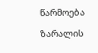წარმოება ზარალის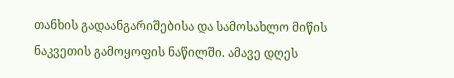თანხის გადაანგარიშებისა და სამოსახლო მიწის ნაკვეთის გამოყოფის ნაწილში. ამავე დღეს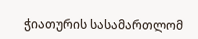ჭიათურის სასამართლომ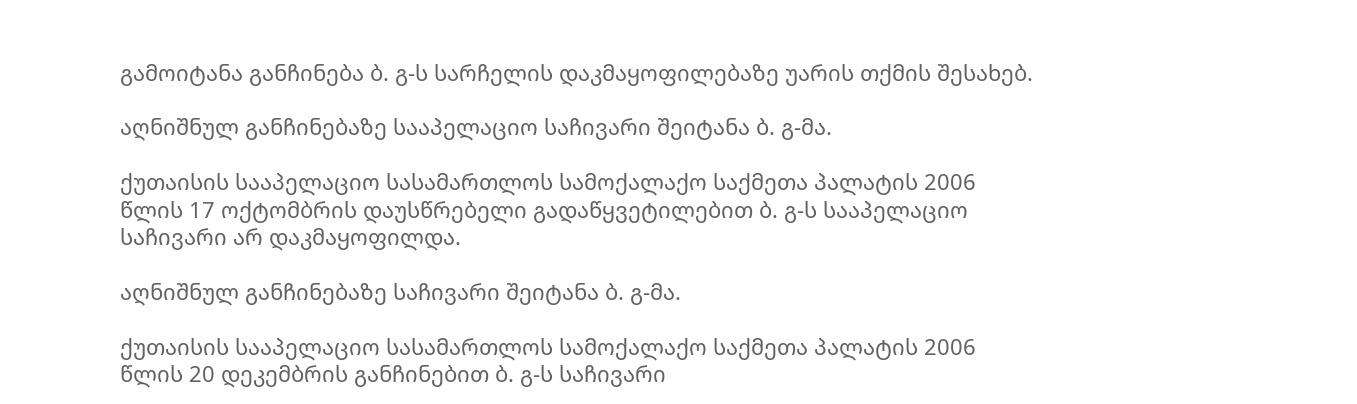გამოიტანა განჩინება ბ. გ-ს სარჩელის დაკმაყოფილებაზე უარის თქმის შესახებ.

აღნიშნულ განჩინებაზე სააპელაციო საჩივარი შეიტანა ბ. გ-მა.

ქუთაისის სააპელაციო სასამართლოს სამოქალაქო საქმეთა პალატის 2006 წლის 17 ოქტომბრის დაუსწრებელი გადაწყვეტილებით ბ. გ-ს სააპელაციო საჩივარი არ დაკმაყოფილდა.

აღნიშნულ განჩინებაზე საჩივარი შეიტანა ბ. გ-მა.

ქუთაისის სააპელაციო სასამართლოს სამოქალაქო საქმეთა პალატის 2006 წლის 20 დეკემბრის განჩინებით ბ. გ-ს საჩივარი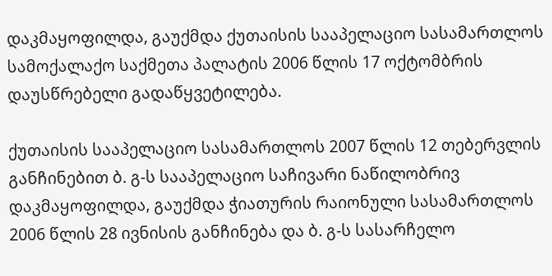დაკმაყოფილდა, გაუქმდა ქუთაისის სააპელაციო სასამართლოს სამოქალაქო საქმეთა პალატის 2006 წლის 17 ოქტომბრის დაუსწრებელი გადაწყვეტილება.

ქუთაისის სააპელაციო სასამართლოს 2007 წლის 12 თებერვლის განჩინებით ბ. გ-ს სააპელაციო საჩივარი ნაწილობრივ დაკმაყოფილდა, გაუქმდა ჭიათურის რაიონული სასამართლოს 2006 წლის 28 ივნისის განჩინება და ბ. გ-ს სასარჩელო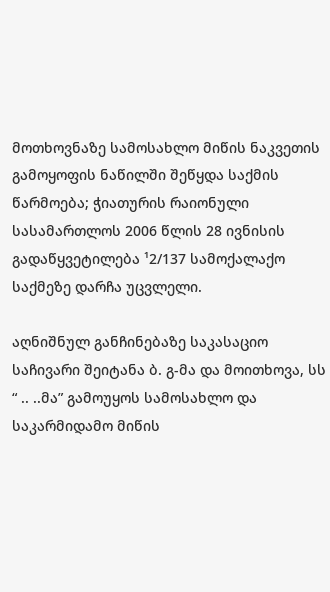მოთხოვნაზე სამოსახლო მიწის ნაკვეთის გამოყოფის ნაწილში შეწყდა საქმის წარმოება; ჭიათურის რაიონული სასამართლოს 2006 წლის 28 ივნისის გადაწყვეტილება ¹2/137 სამოქალაქო საქმეზე დარჩა უცვლელი.

აღნიშნულ განჩინებაზე საკასაციო საჩივარი შეიტანა ბ. გ-მა და მოითხოვა, სს “ .. ..მა” გამოუყოს სამოსახლო და საკარმიდამო მიწის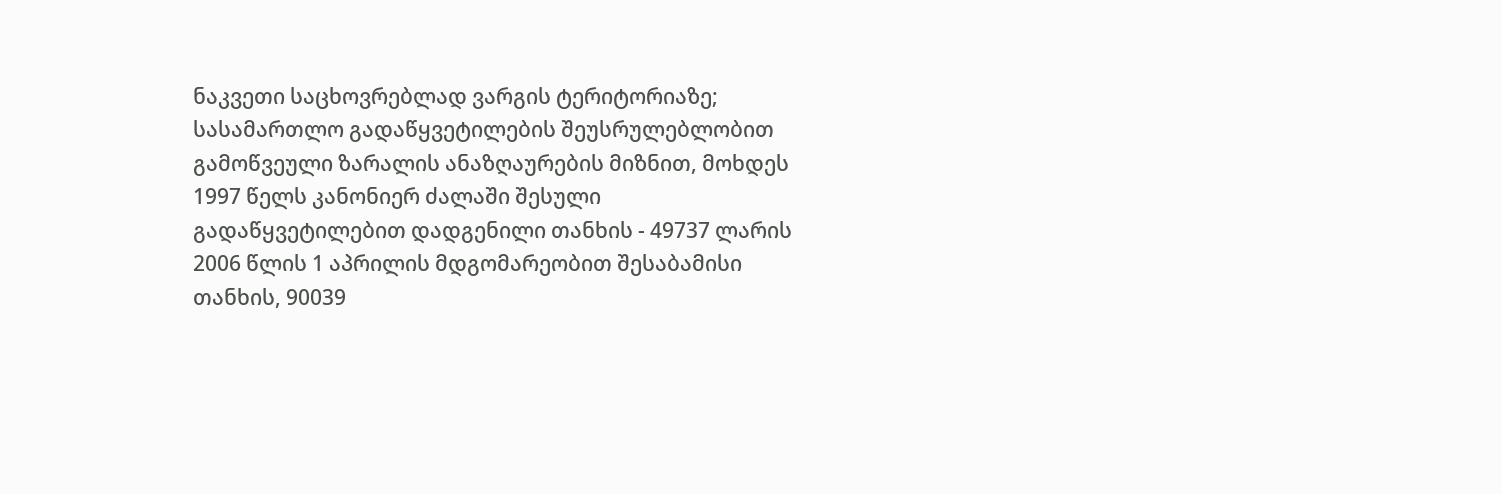ნაკვეთი საცხოვრებლად ვარგის ტერიტორიაზე; სასამართლო გადაწყვეტილების შეუსრულებლობით გამოწვეული ზარალის ანაზღაურების მიზნით, მოხდეს 1997 წელს კანონიერ ძალაში შესული გადაწყვეტილებით დადგენილი თანხის - 49737 ლარის 2006 წლის 1 აპრილის მდგომარეობით შესაბამისი თანხის, 90039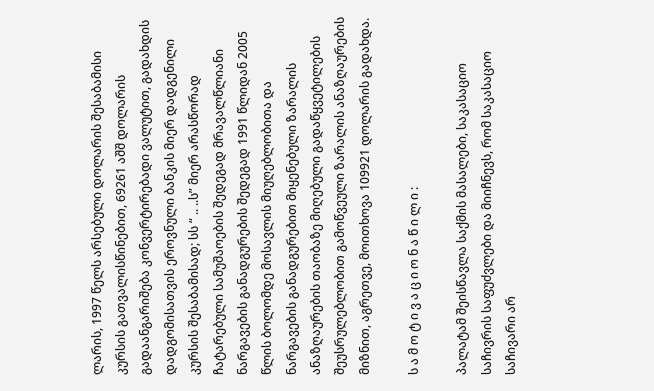ლარის, 1997 წელს არსებული დოლარის შესაბამისი კურსის გათვალისწინებით, 69261 აშშ დოლარის გადაანგარიშება კონვერტირებადი ვალუტით, გადახდის დადგომისათვის ეროვნული ბანკის მიერ დადგენილი კურსის შესაბამისად; სს “ .. ..ს” მიერ არასწორად ჩატარებული სამუშაოების შედეგად მრავალწლიანი ნარგავების განადგურების შედეგად 1991 წლიდან 2005 წლის ბოლომდე მოსავლის მიუღებლობითა და ნარგავების განადგურებით მიყენებული ზარალის ანაზღაურების თაობაზე მიღებული გადაწყვეტილების შეუსრულებლობით გამოწვეული ზარალის ანაზღაურების მიზნით, აგრეთვე, მოითხოვა 109921 დოლარის გადახდა.

ს ა მ ო ტ ი ვ ა ც ი ო ნ ა წ ი ლ ი :

პალატამ შეისწავლა საქმის მასალები, საკასაციო საჩივრის საფუძვლები და მიიჩნევს, რომ საკასაციო საჩივარი არ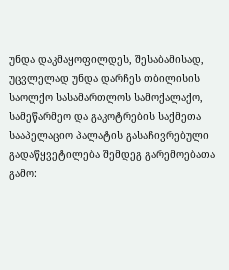უნდა დაკმაყოფილდეს, შესაბამისად, უცვლელად უნდა დარჩეს თბილისის საოლქო სასამართლოს სამოქალაქო, სამეწარმეო და გაკოტრების საქმეთა სააპელაციო პალატის გასაჩივრებული გადაწყვეტილება შემდეგ გარემოებათა გამო: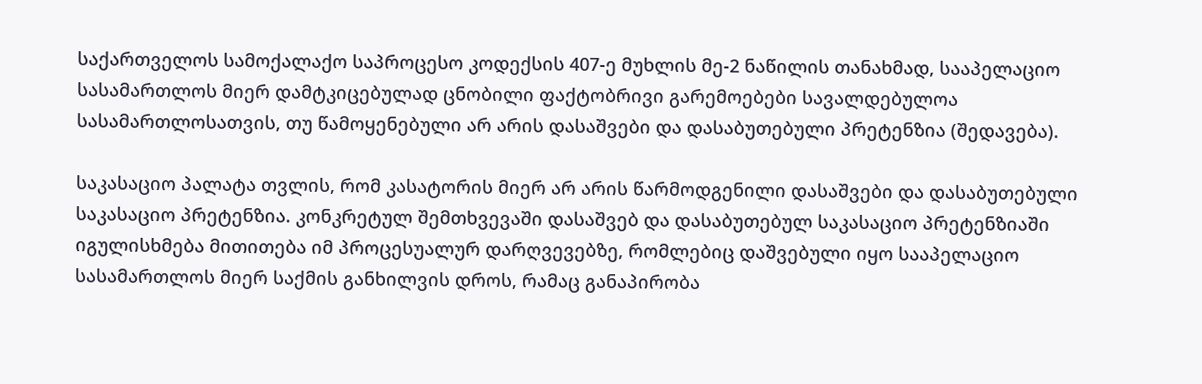საქართველოს სამოქალაქო საპროცესო კოდექსის 407-ე მუხლის მე-2 ნაწილის თანახმად, სააპელაციო სასამართლოს მიერ დამტკიცებულად ცნობილი ფაქტობრივი გარემოებები სავალდებულოა სასამართლოსათვის, თუ წამოყენებული არ არის დასაშვები და დასაბუთებული პრეტენზია (შედავება).

საკასაციო პალატა თვლის, რომ კასატორის მიერ არ არის წარმოდგენილი დასაშვები და დასაბუთებული საკასაციო პრეტენზია. კონკრეტულ შემთხვევაში დასაშვებ და დასაბუთებულ საკასაციო პრეტენზიაში იგულისხმება მითითება იმ პროცესუალურ დარღვევებზე, რომლებიც დაშვებული იყო სააპელაციო სასამართლოს მიერ საქმის განხილვის დროს, რამაც განაპირობა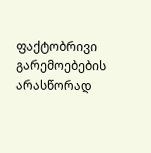ფაქტობრივი გარემოებების არასწორად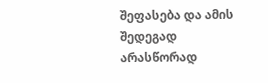შეფასება და ამის შედეგად არასწორად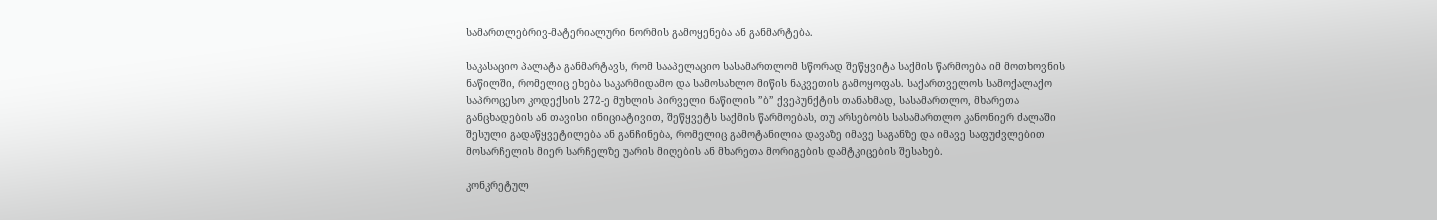სამართლებრივ-მატერიალური ნორმის გამოყენება ან განმარტება.

საკასაციო პალატა განმარტავს, რომ სააპელაციო სასამართლომ სწორად შეწყვიტა საქმის წარმოება იმ მოთხოვნის ნაწილში, რომელიც ეხება საკარმიდამო და სამოსახლო მიწის ნაკვეთის გამოყოფას. საქართველოს სამოქალაქო საპროცესო კოდექსის 272-ე მუხლის პირველი ნაწილის ”ბ” ქვეპუნქტის თანახმად, სასამართლო, მხარეთა განცხადების ან თავისი ინიციატივით, შეწყვეტს საქმის წარმოებას, თუ არსებობს სასამართლო კანონიერ ძალაში შესული გადაწყვეტილება ან განჩინება, რომელიც გამოტანილია დავაზე იმავე საგანზე და იმავე საფუძვლებით მოსარჩელის მიერ სარჩელზე უარის მიღების ან მხარეთა მორიგების დამტკიცების შესახებ.

კონკრეტულ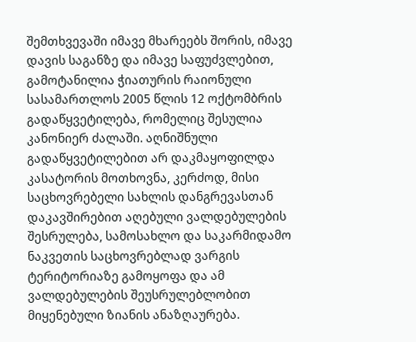შემთხვევაში იმავე მხარეებს შორის, იმავე დავის საგანზე და იმავე საფუძვლებით, გამოტანილია ჭიათურის რაიონული სასამართლოს 2005 წლის 12 ოქტომბრის გადაწყვეტილება, რომელიც შესულია კანონიერ ძალაში. აღნიშნული გადაწყვეტილებით არ დაკმაყოფილდა კასატორის მოთხოვნა, კერძოდ, მისი საცხოვრებელი სახლის დანგრევასთან დაკავშირებით აღებული ვალდებულების შესრულება, სამოსახლო და საკარმიდამო ნაკვეთის საცხოვრებლად ვარგის ტერიტორიაზე გამოყოფა და ამ ვალდებულების შეუსრულებლობით მიყენებული ზიანის ანაზღაურება.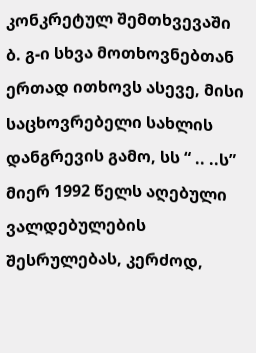კონკრეტულ შემთხვევაში ბ. გ-ი სხვა მოთხოვნებთან ერთად ითხოვს ასევე, მისი საცხოვრებელი სახლის დანგრევის გამო, სს “ .. ..ს” მიერ 1992 წელს აღებული ვალდებულების შესრულებას, კერძოდ,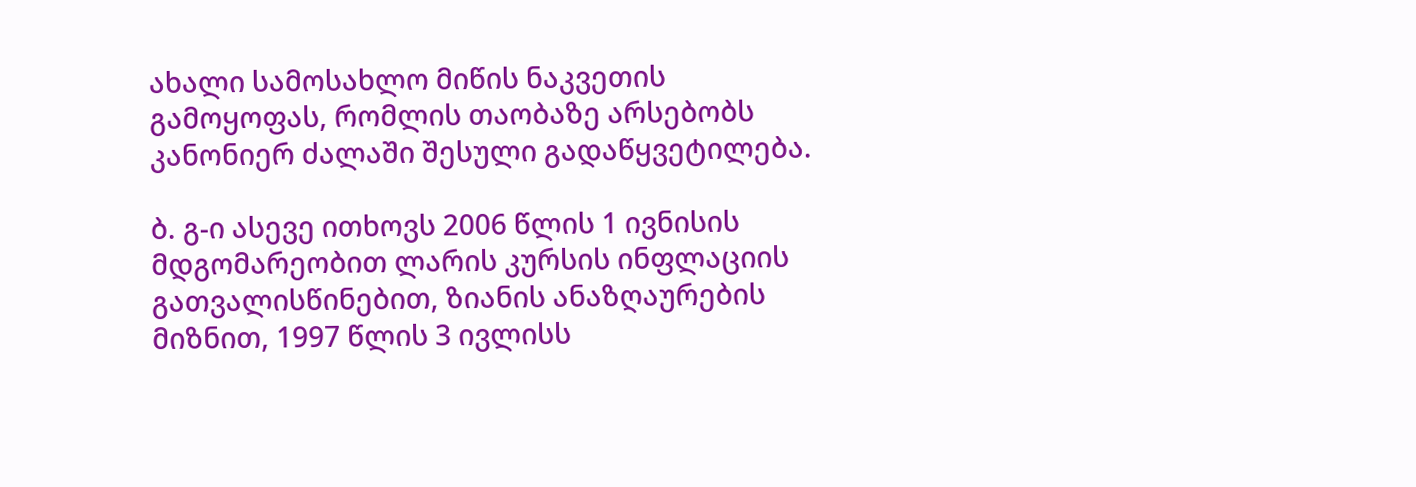ახალი სამოსახლო მიწის ნაკვეთის გამოყოფას, რომლის თაობაზე არსებობს კანონიერ ძალაში შესული გადაწყვეტილება.

ბ. გ-ი ასევე ითხოვს 2006 წლის 1 ივნისის მდგომარეობით ლარის კურსის ინფლაციის გათვალისწინებით, ზიანის ანაზღაურების მიზნით, 1997 წლის 3 ივლისს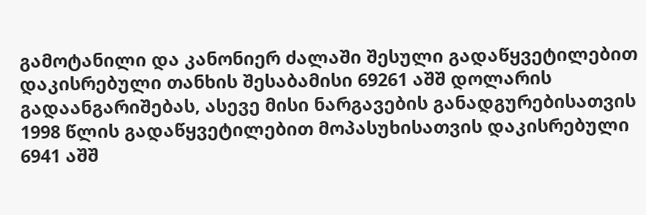გამოტანილი და კანონიერ ძალაში შესული გადაწყვეტილებით დაკისრებული თანხის შესაბამისი 69261 აშშ დოლარის გადაანგარიშებას, ასევე მისი ნარგავების განადგურებისათვის 1998 წლის გადაწყვეტილებით მოპასუხისათვის დაკისრებული 6941 აშშ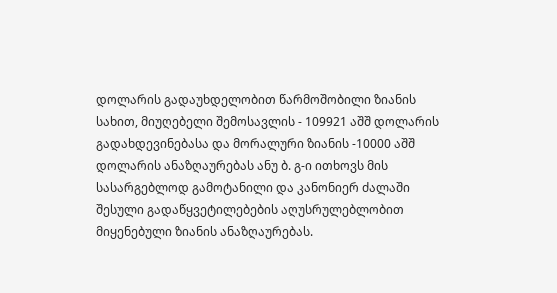დოლარის გადაუხდელობით წარმოშობილი ზიანის სახით, მიუღებელი შემოსავლის - 109921 აშშ დოლარის გადახდევინებასა და მორალური ზიანის -10000 აშშ დოლარის ანაზღაურებას ანუ ბ. გ-ი ითხოვს მის სასარგებლოდ გამოტანილი და კანონიერ ძალაში შესული გადაწყვეტილებების აღუსრულებლობით მიყენებული ზიანის ანაზღაურებას.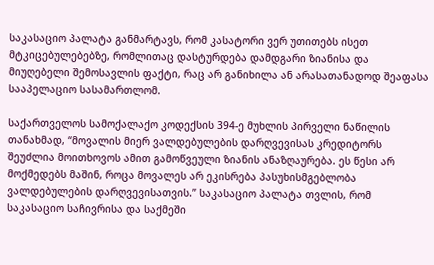საკასაციო პალატა განმარტავს, რომ კასატორი ვერ უთითებს ისეთ მტკიცებულებებზე, რომლითაც დასტურდება დამდგარი ზიანისა და მიუღებელი შემოსავლის ფაქტი, რაც არ განიხილა ან არასათანადოდ შეაფასა სააპელაციო სასამართლომ.

საქართველოს სამოქალაქო კოდექსის 394-ე მუხლის პირველი ნაწილის თანახმად, “მოვალის მიერ ვალდებულების დარღვევისას კრედიტორს შეუძლია მოითხოვოს ამით გამოწვეული ზიანის ანაზღაურება. ეს წესი არ მოქმედებს მაშინ, როცა მოვალეს არ ეკისრება პასუხისმგებლობა ვალდებულების დარღვევისათვის.” საკასაციო პალატა თვლის, რომ საკასაციო საჩივრისა და საქმეში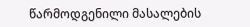წარმოდგენილი მასალების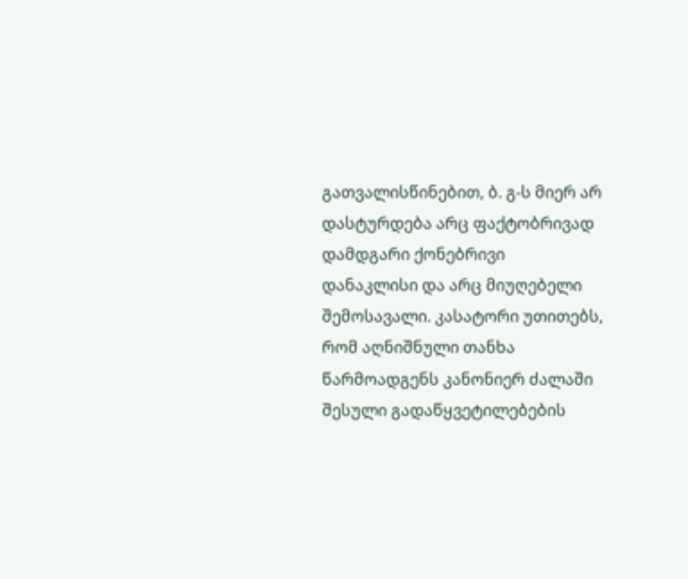გათვალისწინებით, ბ. გ-ს მიერ არ დასტურდება არც ფაქტობრივად დამდგარი ქონებრივი დანაკლისი და არც მიუღებელი შემოსავალი. კასატორი უთითებს, რომ აღნიშნული თანხა წარმოადგენს კანონიერ ძალაში შესული გადაწყვეტილებების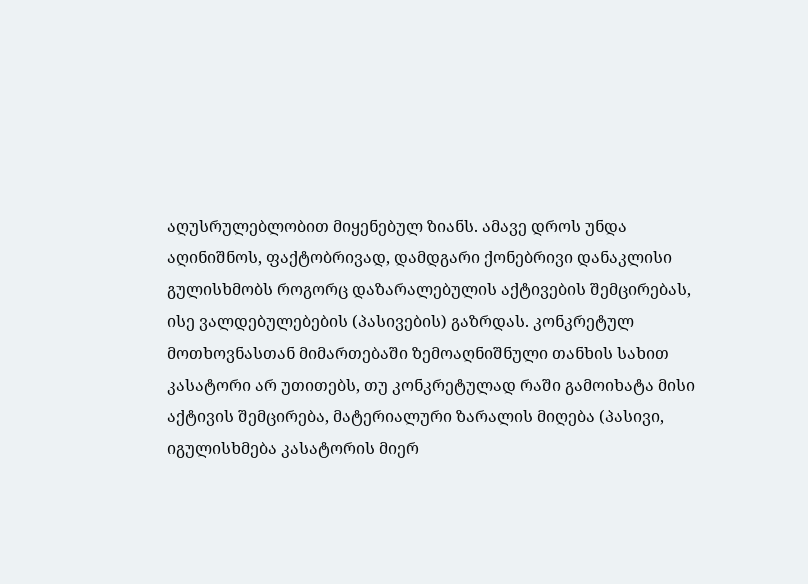აღუსრულებლობით მიყენებულ ზიანს. ამავე დროს უნდა აღინიშნოს, ფაქტობრივად, დამდგარი ქონებრივი დანაკლისი გულისხმობს როგორც დაზარალებულის აქტივების შემცირებას, ისე ვალდებულებების (პასივების) გაზრდას. კონკრეტულ მოთხოვნასთან მიმართებაში ზემოაღნიშნული თანხის სახით კასატორი არ უთითებს, თუ კონკრეტულად რაში გამოიხატა მისი აქტივის შემცირება, მატერიალური ზარალის მიღება (პასივი, იგულისხმება კასატორის მიერ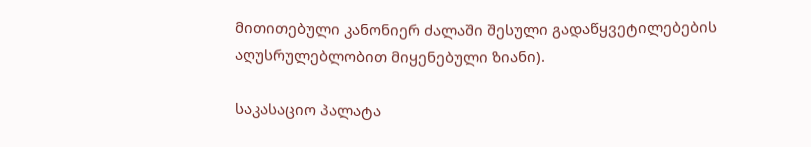მითითებული კანონიერ ძალაში შესული გადაწყვეტილებების აღუსრულებლობით მიყენებული ზიანი).

საკასაციო პალატა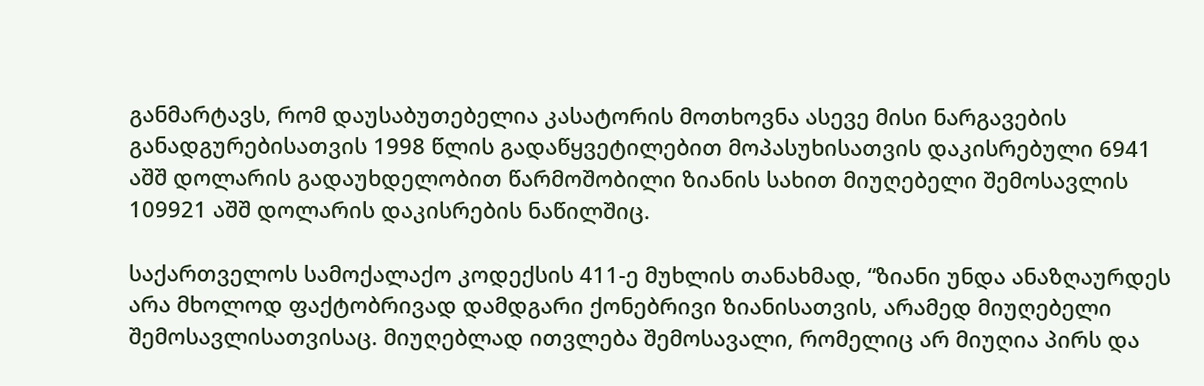განმარტავს, რომ დაუსაბუთებელია კასატორის მოთხოვნა ასევე მისი ნარგავების განადგურებისათვის 1998 წლის გადაწყვეტილებით მოპასუხისათვის დაკისრებული 6941 აშშ დოლარის გადაუხდელობით წარმოშობილი ზიანის სახით მიუღებელი შემოსავლის 109921 აშშ დოლარის დაკისრების ნაწილშიც.

საქართველოს სამოქალაქო კოდექსის 411-ე მუხლის თანახმად, “ზიანი უნდა ანაზღაურდეს არა მხოლოდ ფაქტობრივად დამდგარი ქონებრივი ზიანისათვის, არამედ მიუღებელი შემოსავლისათვისაც. მიუღებლად ითვლება შემოსავალი, რომელიც არ მიუღია პირს და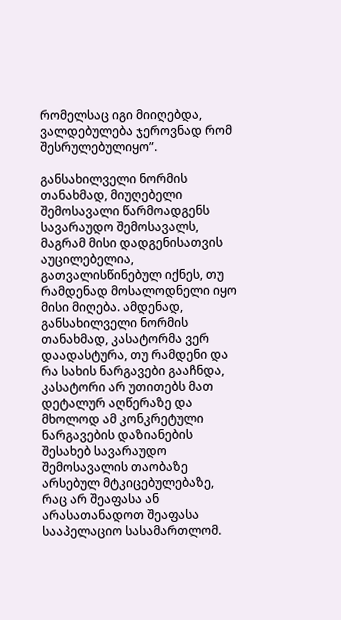რომელსაც იგი მიიღებდა, ვალდებულება ჯეროვნად რომ შესრულებულიყო”.

განსახილველი ნორმის თანახმად, მიუღებელი შემოსავალი წარმოადგენს სავარაუდო შემოსავალს, მაგრამ მისი დადგენისათვის აუცილებელია, გათვალისწინებულ იქნეს, თუ რამდენად მოსალოდნელი იყო მისი მიღება. ამდენად, განსახილველი ნორმის თანახმად, კასატორმა ვერ დაადასტურა, თუ რამდენი და რა სახის ნარგავები გააჩნდა, კასატორი არ უთითებს მათ დეტალურ აღწერაზე და მხოლოდ ამ კონკრეტული ნარგავების დაზიანების შესახებ სავარაუდო შემოსავალის თაობაზე არსებულ მტკიცებულებაზე, რაც არ შეაფასა ან არასათანადოთ შეაფასა სააპელაციო სასამართლომ.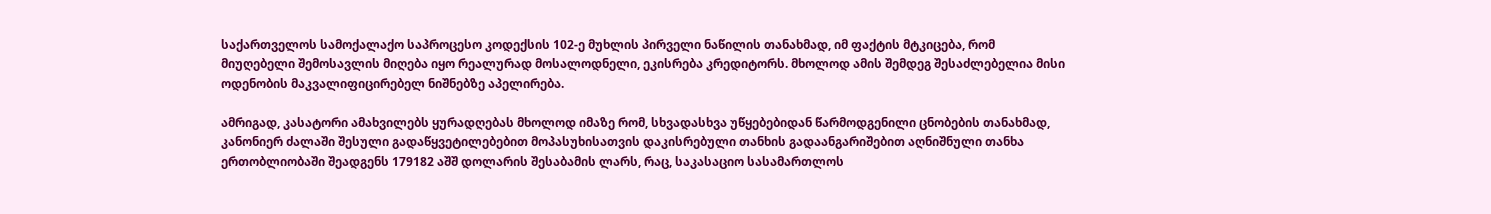საქართველოს სამოქალაქო საპროცესო კოდექსის 102-ე მუხლის პირველი ნაწილის თანახმად, იმ ფაქტის მტკიცება, რომ მიუღებელი შემოსავლის მიღება იყო რეალურად მოსალოდნელი, ეკისრება კრედიტორს. მხოლოდ ამის შემდეგ შესაძლებელია მისი ოდენობის მაკვალიფიცირებელ ნიშნებზე აპელირება.

ამრიგად, კასატორი ამახვილებს ყურადღებას მხოლოდ იმაზე რომ, სხვადასხვა უწყებებიდან წარმოდგენილი ცნობების თანახმად, კანონიერ ძალაში შესული გადაწყვეტილებებით მოპასუხისათვის დაკისრებული თანხის გადაანგარიშებით აღნიშნული თანხა ერთობლიობაში შეადგენს 179182 აშშ დოლარის შესაბამის ლარს, რაც, საკასაციო სასამართლოს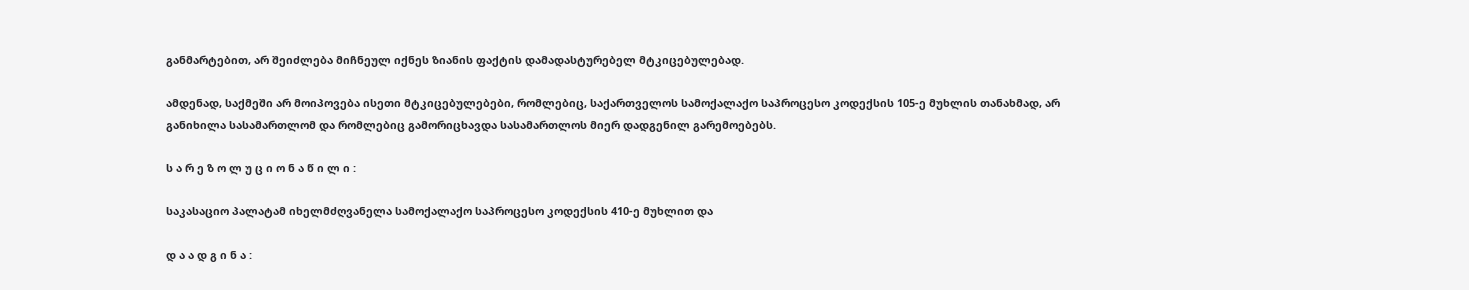განმარტებით, არ შეიძლება მიჩნეულ იქნეს ზიანის ფაქტის დამადასტურებელ მტკიცებულებად.

ამდენად, საქმეში არ მოიპოვება ისეთი მტკიცებულებები, რომლებიც, საქართველოს სამოქალაქო საპროცესო კოდექსის 105-ე მუხლის თანახმად, არ განიხილა სასამართლომ და რომლებიც გამორიცხავდა სასამართლოს მიერ დადგენილ გარემოებებს.

ს ა რ ე ზ ო ლ უ ც ი ო ნ ა წ ი ლ ი :

საკასაციო პალატამ იხელმძღვანელა სამოქალაქო საპროცესო კოდექსის 410-ე მუხლით და

დ ა ა დ გ ი ნ ა :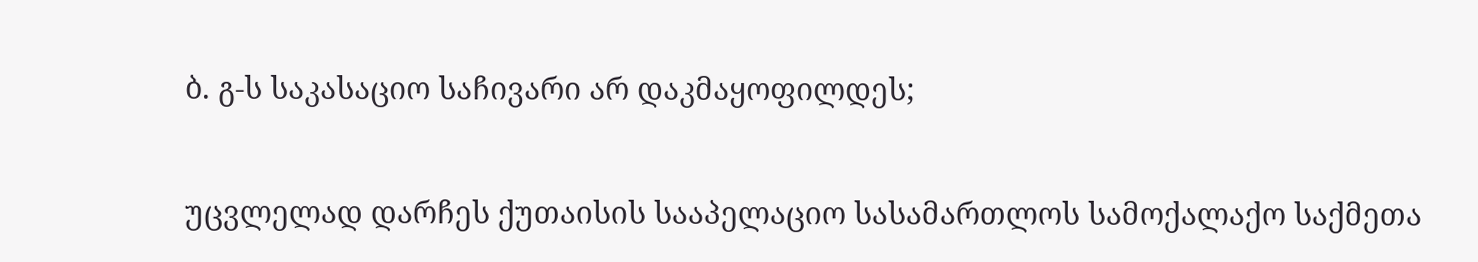ბ. გ-ს საკასაციო საჩივარი არ დაკმაყოფილდეს;

უცვლელად დარჩეს ქუთაისის სააპელაციო სასამართლოს სამოქალაქო საქმეთა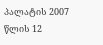პალატის 2007 წლის 12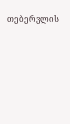თებერვლის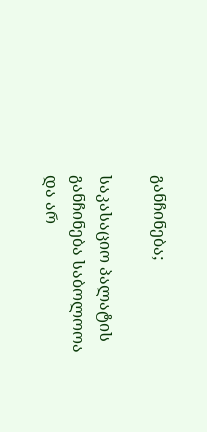განჩინება;

საკასაციო პალატის განჩინება საბოლოოა და არ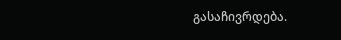გასაჩივრდება.